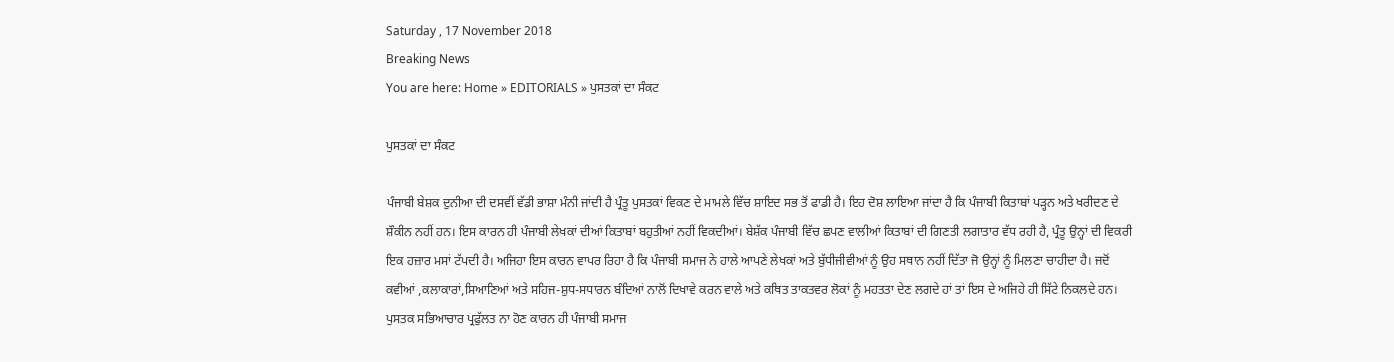Saturday , 17 November 2018
Breaking News
You are here: Home » EDITORIALS » ਪੁਸਤਕਾਂ ਦਾ ਸੰਕਟ

ਪੁਸਤਕਾਂ ਦਾ ਸੰਕਟ

ਪੰਜਾਬੀ ਬੇਸ਼ਕ ਦੁਨੀਆ ਦੀ ਦਸਵੀਂ ਵੱਡੀ ਭਾਸ਼ਾ ਮੰਨੀ ਜਾਂਦੀ ਹੈ ਪ੍ਰੰਤੂ ਪੁਸਤਕਾਂ ਵਿਕਣ ਦੇ ਮਾਮਲੇ ਵਿੱਚ ਸ਼ਾਇਦ ਸਭ ਤੋਂ ਫਾਡੀ ਹੈ। ਇਹ ਦੋਸ਼ ਲਾਇਆ ਜਾਂਦਾ ਹੈ ਕਿ ਪੰਜਾਬੀ ਕਿਤਾਬਾਂ ਪੜ੍ਹਨ ਅਤੇ ਖਰੀਦਣ ਦੇ ਸ਼ੌਕੀਨ ਨਹੀਂ ਹਨ। ਇਸ ਕਾਰਨ ਹੀ ਪੰਜਾਬੀ ਲੇਖਕਾਂ ਦੀਆਂ ਕਿਤਾਬਾਂ ਬਹੁਤੀਆਂ ਨਹੀਂ ਵਿਕਦੀਆਂ। ਬੇਸ਼ੱਕ ਪੰਜਾਬੀ ਵਿੱਚ ਛਪਣ ਵਾਲੀਆਂ ਕਿਤਾਬਾਂ ਦੀ ਗਿਣਤੀ ਲਗਾਤਾਰ ਵੱਧ ਰਹੀ ਹੈ, ਪ੍ਰੰਤੂ ਉਨ੍ਹਾਂ ਦੀ ਵਿਕਰੀ ਇਕ ਹਜ਼ਾਰ ਮਸਾਂ ਟੱਪਦੀ ਹੈ। ਅਜਿਹਾ ਇਸ ਕਾਰਨ ਵਾਪਰ ਰਿਹਾ ਹੈ ਕਿ ਪੰਜਾਬੀ ਸਮਾਜ ਨੇ ਹਾਲੇ ਆਪਣੇ ਲੇਖਕਾਂ ਅਤੇ ਬੁੱਧੀਜੀਵੀਆਂ ਨੂੰ ਉਹ ਸਥਾਨ ਨਹੀਂ ਦਿੱਤਾ ਜੋ ਉਨ੍ਹਾਂ ਨੂੰ ਮਿਲਣਾ ਚਾਹੀਦਾ ਹੈ। ਜਦੋਂ ਕਵੀਆਂ ,ਕਲਾਕਾਰਾਂ,ਸਿਆਣਿਆਂ ਅਤੇ ਸਹਿਜ-ਸ਼ੁਧ-ਸਧਾਰਨ ਬੰਦਿਆਂ ਨਾਲੋਂ ਦਿਖਾਵੇ ਕਰਨ ਵਾਲੇ ਅਤੇ ਕਥਿਤ ਤਾਕਤਵਰ ਲੋਕਾਂ ਨੂੰ ਮਹਤਤਾ ਦੇਣ ਲਗਦੇ ਹਾਂ ਤਾਂ ਇਸ ਦੇ ਅਜਿਹੇ ਹੀ ਸਿੱਟੇ ਨਿਕਲਦੇ ਹਨ। ਪੁਸਤਕ ਸਭਿਆਚਾਰ ਪ੍ਰਫੁੱਲਤ ਨਾ ਹੋਣ ਕਾਰਨ ਹੀ ਪੰਜਾਬੀ ਸਮਾਜ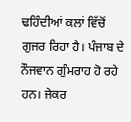ਢਹਿੰਦੀਆਂ ਕਲਾਂ ਵਿੱਚੋਂ ਗੁਜਰ ਰਿਹਾ ਹੈ। ਪੰਜਾਬ ਦੇ ਨੌਜਵਾਨ ਗੁੰਮਰਾਹ ਹੋ ਰਹੇ ਹਨ। ਜੇਕਰ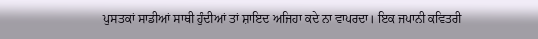ਪੁਸਤਕਾਂ ਸਾਡੀਆਂ ਸਾਥੀ ਹੁੰਦੀਆਂ ਤਾਂ ਸ਼ਾਇਦ ਅਜਿਹਾ ਕਦੇ ਨਾ ਵਾਪਰਦਾ। ਇਕ ਜਪਾਨੀ ਕਵਿਤਰੀ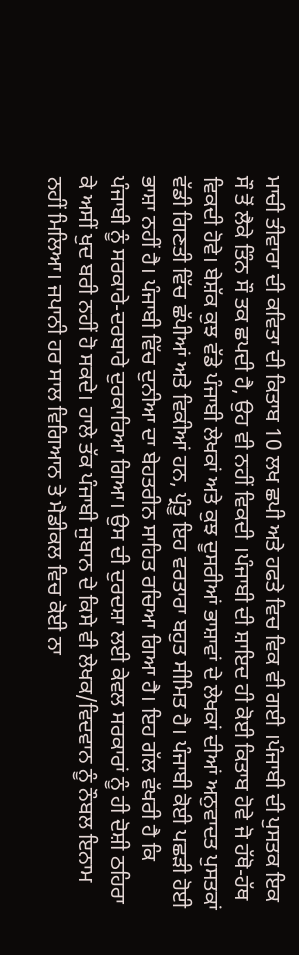ਮਾਚੀ ਤੀਵਾਰਾ ਦੀ ਕਵਿਤਾ ਦੀ ਕਿਤਾਬ 10 ਲਖ ਛਪੀ ਅਤੇ ਹਫਤੇ ਵਿਚ ਵਿਕ ਵੀ ਗਈ ।ਪੰਜਾਬੀ ਦੀ ਪੁਸਤਕ ਇਕ ਸੌ ਤੋਂ ਲੈਕੇ ਤਿੰਨ ਸੌ ਤਕ ਛਪਦੀ ਹੈ, ਉਹ ਵੀ ਨਹੀਂ ਵਿਕਦੀ ।ਪੰਜਾਬੀ ਦੀ ਸ਼ਾਇਦ ਹੀ ਕੋਈ ਕਿਤਾਬ ਹੋਵੇ ਜੋ ਹੱਥੋ-ਹੱਥ ਵਿਕਦੀ ਹੋਵੇ। ਬੇਸ਼ੱਕ ਕੁਝ ਵੱਡੇ ਪੰਜਾਬੀ ਲੇਖਕਾਂ ਅਤੇ ਕੁਝ ਦੂਸਰੀਆਂ ਭਾਸ਼ਾਵਾਂ ਦੇ ਲੇਖਕਾਂ ਦੀਆਂ ਅਨੁਵਾਦਤ ਪੁਸਤਕਾਂ ਵੱਡੀ ਗਿਣਤੀ ਵਿੱਚ ਛੱਪੀਆਂ ਅਤੇ ਵਿਕੀਆਂ ਹਨ, ਪ੍ਰੰਤੂ ਇਹ ਵਰਤਾਰਾ ਬਹੁਤ ਸੀਮਿਤ ਹੈ। ਪੰਜਾਬੀ ਕੋਈ ਪਛੜੀ ਹੋਈ ਭਾਸ਼ਾ ਨਹੀਂ ਹੈ। ਪੰਜਾਬੀ ਵਿੱਚ ਦੁਨੀਆ ਦਾ ਬੇਹਤਰੀਨ ਸਾਹਿਤ ਰਚਿਆ ਗਿਆ ਹੈ। ਇਹ ਗੱਲ ਵੱਖਰੀ ਹੈ ਕਿ ਪੰਜਾਬੀ ਨੂੰ ਸਰਕਾਰੇ-ਦਰਬਾਰੇ ਦੁਰਕਾਰਿਆ ਗਿਆ। ਉਸ ਦੀ ਦੁਰਦਸ਼ਾ ਲਈ ਕੇਵਲ ਸਰਕਾਰਾਂ ਨੂੰ ਹੀ ਦੋਸ਼ੀ ਠਹਿਰਾ ਕੇ ਅਸੀਂ ਖੁਦ ਬਰੀ ਨਹੀਂ ਹੋ ਸਕਦੇ। ਹਾਲੇ ਤੱਕ ਪੰਜਾਬੀ ਜੁਬਾਨ ਦੇ ਕਿਸੇ ਵੀ ਲੇਖਕ/ਵਿਦਵਾਨ ਨੂੰ ਨੌਬਲ ਇਨਾਮ ਨਹੀਂ ਮਿਲਿਆ। ਜਪਾਨੀ ਹਰ ਸਾਲ ਵਿਗਿਆਨ ਤੇ ਮੈਡੀਕਲ ਵਿਚ ਕੋਈ ਨਾ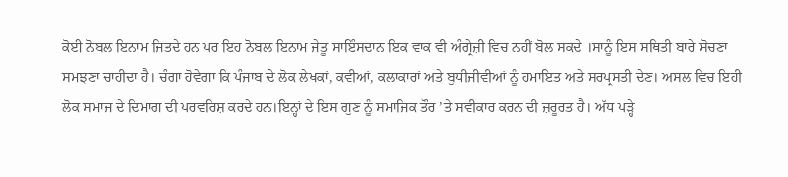ਕੋਈ ਨੋਬਲ ਇਨਾਮ ਜਿਤਦੇ ਹਨ ਪਰ ਇਹ ਨੋਬਲ ਇਨਾਮ ਜੇਤੂ ਸਾਇੰਸਦਾਨ ਇਕ ਵਾਕ ਵੀ ਅੰਗ੍ਰੇਜ਼ੀ ਵਿਚ ਨਹੀਂ ਬੋਲ ਸਕਦੇ ।ਸਾਨੂੰ ਇਸ ਸਥਿਤੀ ਬਾਰੇ ਸੋਚਣਾ ਸਮਝਣਾ ਚਾਹੀਦਾ ਹੈ। ਚੰਗਾ ਹੋਵੇਗਾ ਕਿ ਪੰਜਾਬ ਦੇ ਲੋਕ ਲੇਖਕਾਂ, ਕਵੀਆਂ, ਕਲਾਕਾਰਾਂ ਅਤੇ ਬੁਧੀਜੀਵੀਆਂ ਨੂੰ ਹਮਾਇਤ ਅਤੇ ਸਰਪ੍ਰਸਤੀ ਦੇਣ। ਅਸਲ ਵਿਚ ਇਹੀ ਲੋਕ ਸਮਾਜ ਦੇ ਦਿਮਾਗ ਦੀ ਪਰਵਰਿਸ਼ ਕਰਦੇ ਹਨ।ਇਨ੍ਹਾਂ ਦੇ ਇਸ ਗੁਣ ਨੂੰ ਸਮਾਜਿਕ ਤੌਰ ’ਤੇ ਸਵੀਕਾਰ ਕਰਨ ਦੀ ਜ਼ਰੂਰਤ ਹੈ। ਅੱਧ ਪੜ੍ਹੇ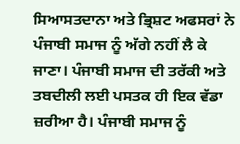ਸਿਆਸਤਦਾਨਾ ਅਤੇ ਭ੍ਰਿਸ਼ਟ ਅਫਸਰਾਂ ਨੇ ਪੰਜਾਬੀ ਸਮਾਜ ਨੂੰ ਅੱਗੇ ਨਹੀਂ ਲੈ ਕੇ ਜਾਣਾ। ਪੰਜਾਬੀ ਸਮਾਜ ਦੀ ਤਰੱਕੀ ਅਤੇ ਤਬਦੀਲੀ ਲਈ ਪਸਤਕ ਹੀ ਇਕ ਵੱਡਾ ਜ਼ਰੀਆ ਹੈ। ਪੰਜਾਬੀ ਸਮਾਜ ਨੂੰ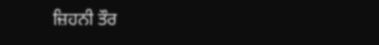ਜ਼ਿਹਨੀ ਤੌਰ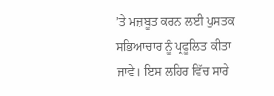’ਤੇ ਮਜ਼ਬੂਤ ਕਰਨ ਲਈ ਪੁਸਤਕ ਸਭਿਆਚਾਰ ਨੂੰ ਪ੍ਰਫੂਲਿਤ ਕੀਤਾ ਜਾਵੇ। ਇਸ ਲਹਿਰ ਵਿੱਚ ਸਾਰੇ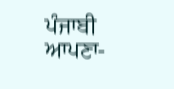ਪੰਜਾਬੀ ਆਪਣਾ-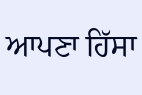ਆਪਣਾ ਹਿੱਸਾ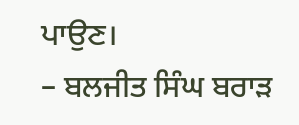ਪਾਉਣ।
– ਬਲਜੀਤ ਸਿੰਘ ਬਰਾੜ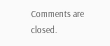Comments are closed.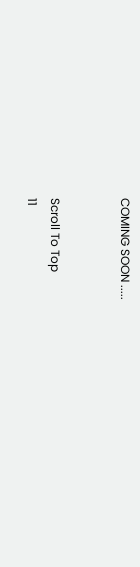COMING SOON .....


Scroll To Top
11